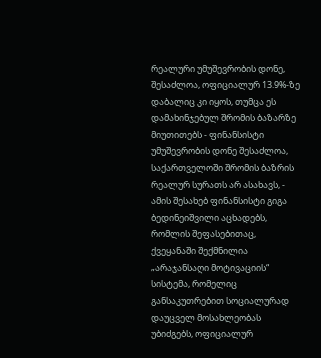რეალური უმუშევრობის დონე, შესაძლოა, ოფიციალურ 13.9%-ზე დაბალიც კი იყოს, თუმცა ეს დამახინჯებულ შრომის ბაზარზე მიუთითებს - ფინანსისტი
უმუშევრობის დონე შესაძლოა, საქართველოში შრომის ბაზრის რეალურ სურათს არ ასახავს, - ამის შესახებ ფინანსისტი გიგა ბედინეიშვილი აცხადებს, რომლის შეფასებითაც, ქვეყანაში შექმნილია „არაჯანსაღი მოტივაციის“ სისტემა, რომელიც განსაკუთრებით სოციალურად დაუცველ მოსახლეობას უბიძგებს, ოფიციალურ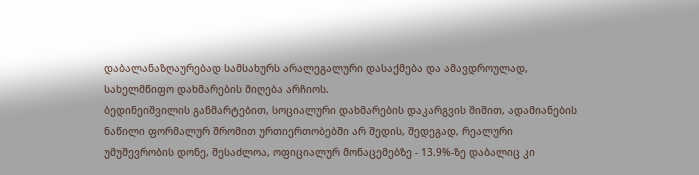დაბალანაზღაურებად სამსახურს არალეგალური დასაქმება და ამავდროულად, სახელმწიფო დახმარების მიღება არჩიოს.
ბედინეიშვილის განმარტებით, სოციალური დახმარების დაკარგვის შიშით, ადამიანების ნაწილი ფორმალურ შრომით ურთიერთობებში არ შედის, შედეგად, რეალური უმუშევრობის დონე, შესაძლოა, ოფიციალურ მონაცემებზე - 13.9%-ზე დაბალიც კი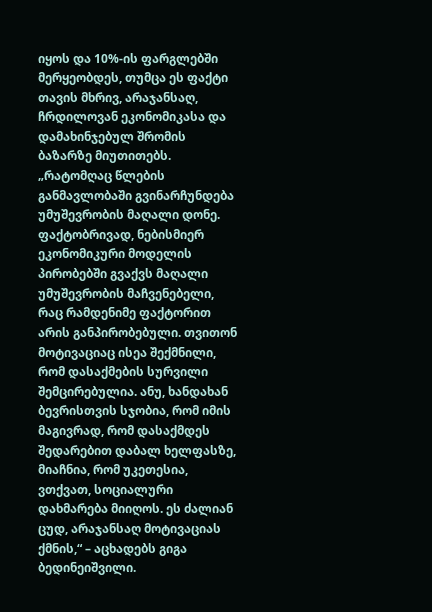იყოს და 10%-ის ფარგლებში მერყეობდეს, თუმცა ეს ფაქტი თავის მხრივ, არაჯანსაღ, ჩრდილოვან ეკონომიკასა და დამახინჯებულ შრომის ბაზარზე მიუთითებს.
„რატომღაც წლების განმავლობაში გვინარჩუნდება უმუშევრობის მაღალი დონე. ფაქტობრივად, ნებისმიერ ეკონომიკური მოდელის პირობებში გვაქვს მაღალი უმუშევრობის მაჩვენებელი, რაც რამდენიმე ფაქტორით არის განპირობებული. თვითონ მოტივაციაც ისეა შექმნილი, რომ დასაქმების სურვილი შემცირებულია. ანუ, ხანდახან ბევრისთვის სჯობია, რომ იმის მაგივრად, რომ დასაქმდეს შედარებით დაბალ ხელფასზე, მიაჩნია, რომ უკეთესია, ვთქვათ, სოციალური დახმარება მიიღოს. ეს ძალიან ცუდ, არაჯანსაღ მოტივაციას ქმნის,“ – აცხადებს გიგა ბედინეიშვილი.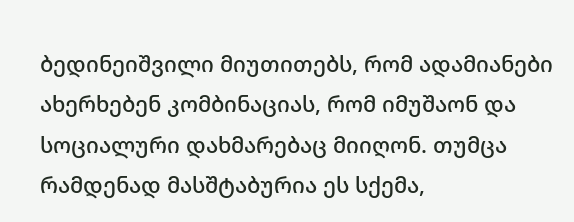ბედინეიშვილი მიუთითებს, რომ ადამიანები ახერხებენ კომბინაციას, რომ იმუშაონ და სოციალური დახმარებაც მიიღონ. თუმცა რამდენად მასშტაბურია ეს სქემა,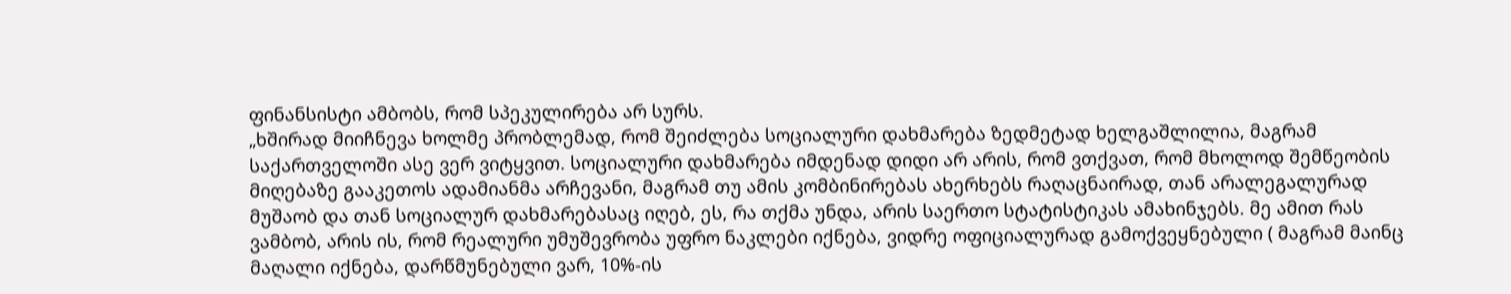ფინანსისტი ამბობს, რომ სპეკულირება არ სურს.
„ხშირად მიიჩნევა ხოლმე პრობლემად, რომ შეიძლება სოციალური დახმარება ზედმეტად ხელგაშლილია, მაგრამ საქართველოში ასე ვერ ვიტყვით. სოციალური დახმარება იმდენად დიდი არ არის, რომ ვთქვათ, რომ მხოლოდ შემწეობის მიღებაზე გააკეთოს ადამიანმა არჩევანი, მაგრამ თუ ამის კომბინირებას ახერხებს რაღაცნაირად, თან არალეგალურად მუშაობ და თან სოციალურ დახმარებასაც იღებ, ეს, რა თქმა უნდა, არის საერთო სტატისტიკას ამახინჯებს. მე ამით რას ვამბობ, არის ის, რომ რეალური უმუშევრობა უფრო ნაკლები იქნება, ვიდრე ოფიციალურად გამოქვეყნებული ( მაგრამ მაინც მაღალი იქნება, დარწმუნებული ვარ, 10%-ის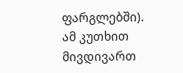ფარგლებში). ამ კუთხით მივდივართ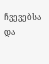ჩვევებსა და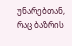უნარებთან, რაც ბაზრის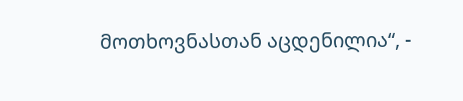მოთხოვნასთან აცდენილია“, -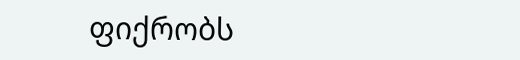ფიქრობს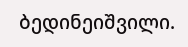ბედინეიშვილი.